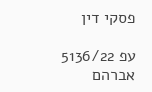פסקי דין

עפ 5136/22 אברהם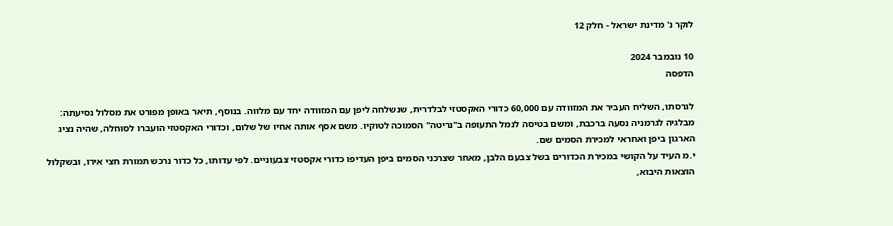לוקר נ' מדינת ישראל - חלק 12

10 נובמבר 2024
הדפסה

לגרסתו, השליח העביר את המזוודה עם 60,000 כדורי האקסטזי לבלדרית, שנשלחה ליפן עם המזוודה יחד עם מלווה. בנוסף, תיאר באופן מפורט את מסלול נסיעתה: מבלגיה לגרמניה נסעה ברכבת, ומשם בטיסה לנמל התעופה ב"נריטה" הסמוכה לטוקיו. משם אסף אותה אחיו של שלום, וכדורי האקסטזי הועברו לסוחלה, שהיה נציג הארגון ביפן ואחראי למכירת הסמים שם.
י.מ העיד על הקושי במכירת הכדורים בשל צבעם הלבן, מאחר שצרכני הסמים ביפן העדיפו כדורי אקסטזי צבעוניים. לפי עדותו, כל כדור נרכש תמורת חצי אירו, ובשקלול הוצאות היבוא,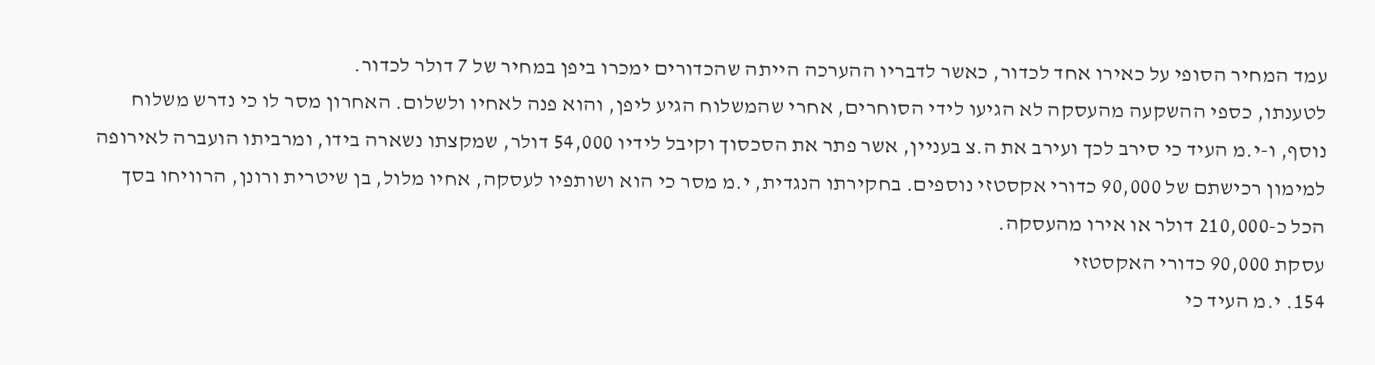עמד המחיר הסופי על כאירו אחד לכדור, כאשר לדבריו ההערכה הייתה שהכדורים ימכרו ביפן במחיר של 7 דולר לכדור.
לטענתו, כספי ההשקעה מהעסקה לא הגיעו לידי הסוחרים, אחרי שהמשלוח הגיע ליפן, והוא פנה לאחיו ולשלום. האחרון מסר לו כי נדרש משלוח נוסף, ו-י.מ העיד כי סירב לכך ועירב את ה.צ בעניין, אשר פתר את הסכסוך וקיבל לידיו 54,000 דולר, שמקצתו נשארה בידו, ומרביתו הועברה לאירופה למימון רכישתם של 90,000 כדורי אקסטזי נוספים. בחקירתו הנגדית, י.מ מסר כי הוא ושותפיו לעסקה, אחיו מלול, בן שיטרית ורונן, הרוויחו בסך הכל כ-210,000 דולר או אירו מהעסקה.
עסקת 90,000 כדורי האקסטזי
154. י.מ העיד כי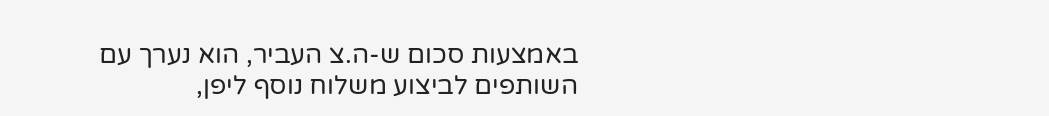באמצעות סכום ש-ה.צ העביר, הוא נערך עם השותפים לביצוע משלוח נוסף ליפן,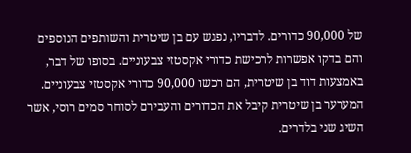של 90,000 כדורים. לדבריו, נפגש עם בן שיטרית והשותפים הנוספים והם בדקו אפשרות לרכישת כדורי אקסטזי צבעוניים. בסופו של דבר, באמצעות דוד בן שיטרית, הם רכשו 90,000 כדורי אקסטזי צבעוניים. המערער בן שיטרית קיבל את הכדורים והעבירם לסוחר סמים רוסי, אשר השיג שני בלדרים.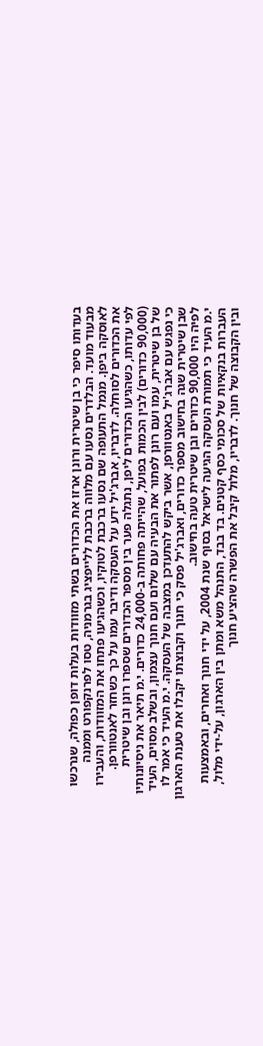בעדותו סיפר כי בן שיטרית ורונן ארזו את הכדורים בשתי מזוודות בעלות דופן כפולה, שנרכשו מבעוד מועד. הבלדרים נסעו עם מלווה ברכבת ללייפציג בגרמניה, טסו לפרנקפורט וממנה לאוסקה ביפן. מנמל התעופה שם נסעו ברכבת לטוקיו, וכשהגיעו פתחו את המזוודות, והעבירו את הכדורים לסוחלה. לדבריו, אברג'יל ידע על העסקה ודיבר עמו על כך כשחזר לאנטוורפן.
לפי עדותו, כשהגיעו הכדורים ליפן, נתגלה פער בין מספר הכדורים שספרו רונן ובן שיטרית (90,000 כדורים) לבין הכמות בפועל, שהייתה פחותה ב-24,000 כדורים. י.מ תיאר את ניסיונותיו של בן שיטרית, עמו ועם רונן לפתור את הבעיה עם שלום ועם חנוך עצמון, ובשלב מסוים, העיד כי נפגש עם אברג'יל באנטוורפן, אשר ביקש להתעדכן במצבה של העסקה. י.מ העיד כי אמר לו שבן שיטרית שגה בחישוב מספר כדורים, ואברג'יל פסק כי חנוך וקבוצתו יקבלו את טענת הארגון לפיה היו 90,000 כדורים ובן שיטרית טעה בחישוב.
י.מ העיד כי תמורת העסקה הגיעה לישראל בסוף שנת 2004, על ידי חנוך ואחרים, ובאמצעות העברות בנקאיות של סכומי כסף קטנים. בד בבד, התנהל משא ומתן בין הארגון, על-ידי מלול, ובין הקבוצה של חנוך. לדבריו, מלול קיבל את הפשרה שהציע חנוך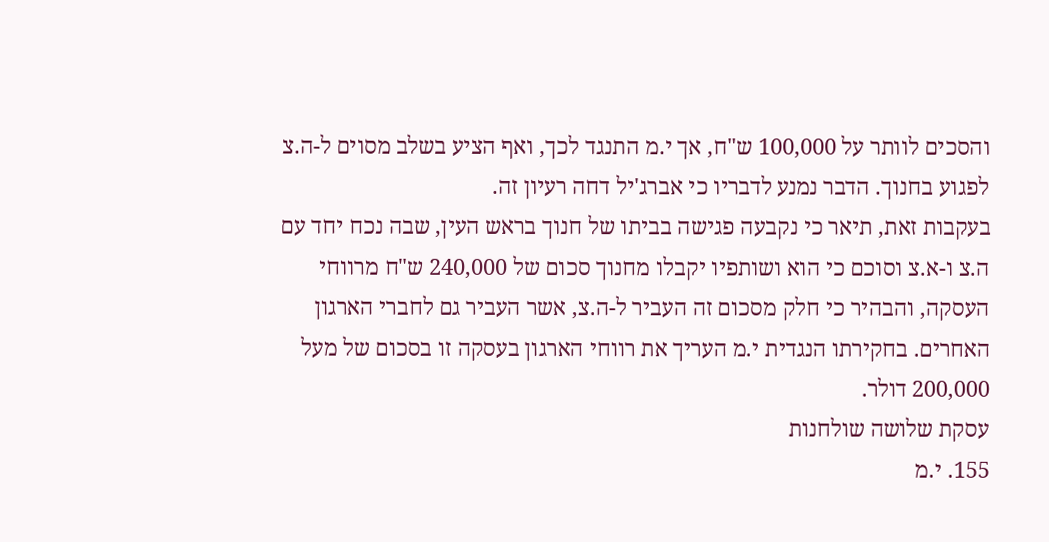והסכים לוותר על 100,000 ש"ח, אך י.מ התנגד לכך, ואף הציע בשלב מסוים ל-ה.צ לפגוע בחנוך. הדבר נמנע לדבריו כי אברג'יל דחה רעיון זה.
בעקבות זאת, תיאר כי נקבעה פגישה בביתו של חנוך בראש העין, שבה נכח יחד עם ה.צ ו-א.צ וסוכם כי הוא ושותפיו יקבלו מחנוך סכום של 240,000 ש"ח מרווחי העסקה, והבהיר כי חלק מסכום זה העביר ל-ה.צ, אשר העביר גם לחברי הארגון האחרים. בחקירתו הנגדית י.מ העריך את רווחי הארגון בעסקה זו בסכום של מעל 200,000 דולר.
עסקת שלושה שולחנות
155. י.מ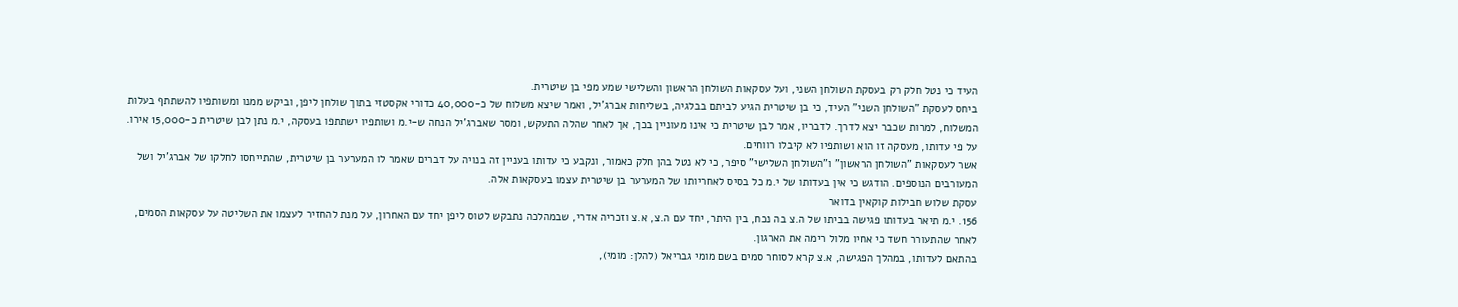העיד כי נטל חלק רק בעסקת השולחן השני, ועל עסקאות השולחן הראשון והשלישי שמע מפי בן שיטרית.
ביחס לעסקת "השולחן השני" העיד, כי בן שיטרית הגיע לביתם בבלגיה, בשליחות אברג'יל, ואמר שיצא משלוח של כ-40,000 כדורי אקסטזי בתוך שולחן ליפן, וביקש ממנו ומשותפיו להשתתף בעלות המשלוח, למרות שכבר יצא לדרך. לדבריו, אמר לבן שיטרית כי אינו מעוניין בכך, אך לאחר שהלה התעקש, ומסר שאברג'יל הנחה ש-י.מ ושותפיו ישתתפו בעסקה, י.מ נתן לבן שיטרית כ-15,000 אירו. על פי עדותו, מעסקה זו הוא ושותפיו לא קיבלו רווחים.
אשר לעסקאות "השולחן הראשון" ו"השולחן השלישי" סיפר, כי לא נטל בהן חלק כאמור, ונקבע כי עדותו בעניין זה בנויה על דברים שאמר לו המערער בן שיטרית, שהתייחסו לחלקו של אברג'יל ושל המעורבים הנוספים. הודגש כי אין בעדותו של י.מ כל בסיס לאחריותו של המערער בן שיטרית עצמו בעסקאות אלה.
עסקת שלוש חבילות קוקאין בדואר
156. י.מ תיאר בעדותו פגישה בביתו של ה.צ בה נכח, בין היתר, יחד עם ה.צ, א.צ וזכריה אדרי, שבמהלכה נתבקש לטוס ליפן יחד עם האחרון, על מנת להחזיר לעצמו את השליטה על עסקאות הסמים, לאחר שהתעורר חשד כי אחיו מלול רימה את הארגון.
בהתאם לעדותו, במהלך הפגישה, א.צ קרא לסוחר סמים בשם מומי גבריאל (להלן: מומי),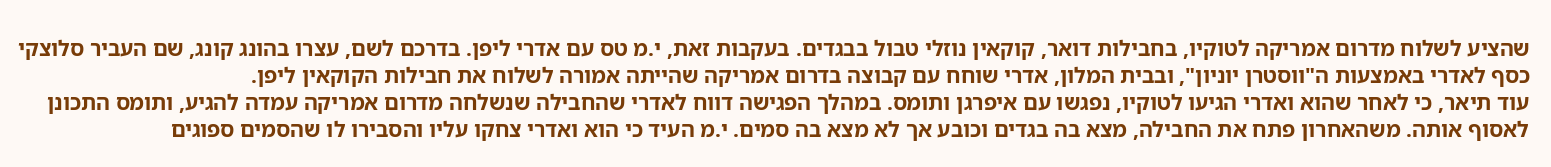שהציע לשלוח מדרום אמריקה לטוקיו, בחבילות דואר, קוקאין נוזלי טבול בבגדים. בעקבות זאת, י.מ טס עם אדרי ליפן. בדרכם לשם, עצרו בהונג קונג, שם העביר סלוצקי כסף לאדרי באמצעות ה"ווסטרן יוניון", ובבית המלון, אדרי שוחח עם קבוצה בדרום אמריקה שהייתה אמורה לשלוח את חבילות הקוקאין ליפן.
עוד תיאר, כי לאחר שהוא ואדרי הגיעו לטוקיו, נפגשו עם איפרגן ותומס. במהלך הפגישה דווח לאדרי שהחבילה שנשלחה מדרום אמריקה עמדה להגיע, ותומס התכונן לאסוף אותה. משהאחרון פתח את החבילה, מצא בה בגדים וכובע אך לא מצא בה סמים. י.מ העיד כי הוא ואדרי צחקו עליו והסבירו לו שהסמים ספוגים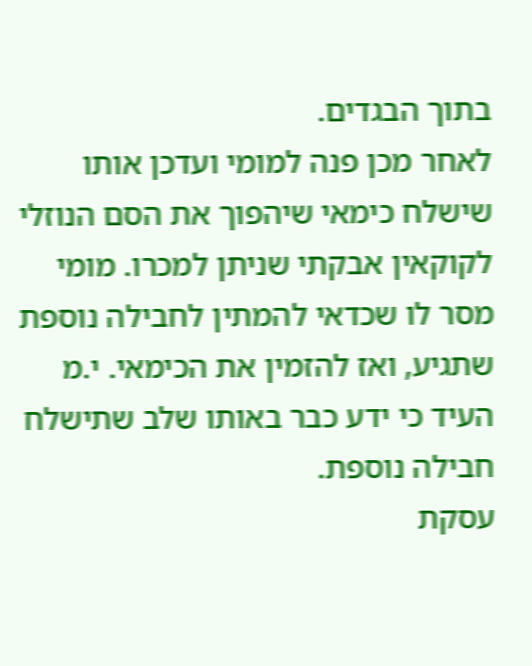בתוך הבגדים.
לאחר מכן פנה למומי ועדכן אותו שישלח כימאי שיהפוך את הסם הנוזלי לקוקאין אבקתי שניתן למכרו. מומי מסר לו שכדאי להמתין לחבילה נוספת שתגיע, ואז להזמין את הכימאי. י.מ העיד כי ידע כבר באותו שלב שתישלח חבילה נוספת.
עסקת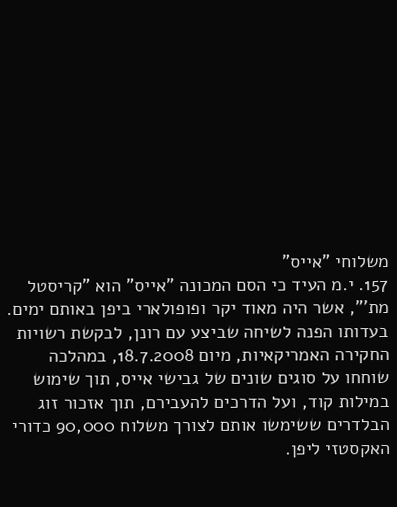משלוחי "אייס"
157. י.מ העיד כי הסם המכונה "אייס" הוא "קריסטל מת'", אשר היה מאוד יקר ופופולארי ביפן באותם ימים. בעדותו הפנה לשיחה שביצע עם רונן, לבקשת רשויות החקירה האמריקאיות, מיום 18.7.2008, במהלכה שוחחו על סוגים שונים של גבישי אייס, תוך שימוש במילות קוד, ועל הדרכים להעבירם, תוך אזכור זוג הבלדרים ששימשו אותם לצורך משלוח 90,000 כדורי האקסטזי ליפן.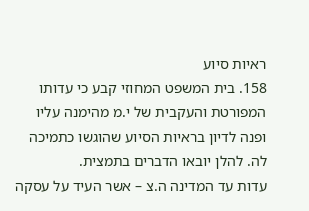ראיות סיוע
158. בית המשפט המחוזי קבע כי עדותו המפורטת והעקבית של י.מ מהימנה עליו ופנה לדיון בראיות הסיוע שהוגשו כתמיכה לה. להלן יובאו הדברים בתמצית.
עדות עד המדינה ה.צ – אשר העיד על עסקה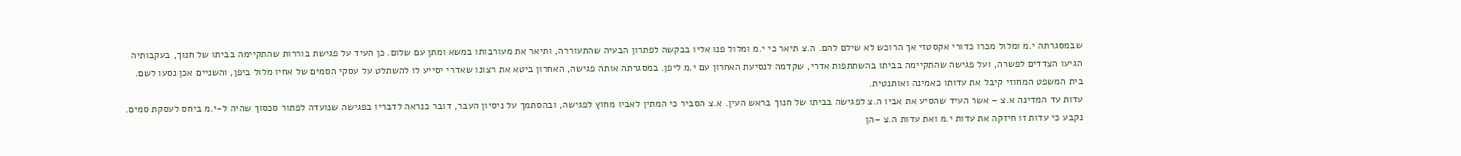שבמסגרתה י.מ ומלול מכרו כדורי אקסטזי אך הרוכש לא שילם להם. ה.צ תיאר כי י.מ ומלול פנו אליו בבקשה לפתרון הבעיה שהתעוררה, ותיאר את מעורבותו במשא ומתן עם שלום. כן העיד על פגישת בוררות שהתקיימה בביתו של חנוך, בעקבותיה הגיעו הצדדים לפשרה, ועל פגישה שהתקיימה בביתו בהשתתפות אדרי, שקדמה לנסיעת האחרון עם י.מ ליפן. במסגרתה אותה פגישה, האחרון ביטא את רצונו שאדרי יסייע לו להשתלט על עסקי הסמים של אחיו מלול ביפן, והשניים אכן נסעו לשם. בית המשפט המחוזי קיבל את עדותו כאמינה ואותנטית.
עדות עד המדינה א.צ – אשר העיד שהסיע את אביו ה.צ לפגישה בביתו של חנוך בראש העין. א.צ הסביר כי המתין לאביו מחוץ לפגישה, ובהסתמך על ניסיון העבר, דובר כנראה לדבריו בפגישה שנועדה לפתור סכסוך שהיה ל-י.מ ביחס לעסקת סמים. נקבע כי עדות זו חיזקה את עדות י.מ ואת עדות ה.צ –הן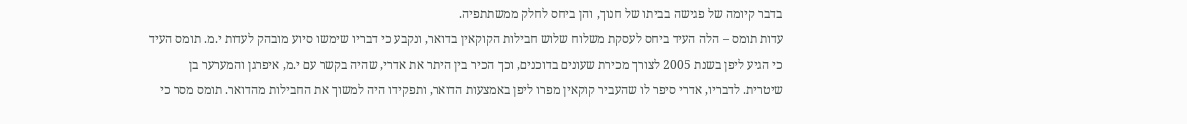בדבר קיומה של פגישה בביתו של חנוך, והן ביחס לחלק ממשתתפיה.
עדות תומס – הלה העיד ביחס לעסקת משלוח שלוש חבילות הקוקאין בדואר, ונקבע כי דבריו שימשו סיוע מובהק לעדות י.מ. תומס העיד כי הגיע ליפן בשנת 2005 לצורך מכירת שעונים בדוכנים, וכך הכיר בין היתר את אדרי, שהיה בקשר עם י.מ, איפרגן והמערער בן שיטרית. לדבריו, אדרי סיפר לו שהעביר קוקאין מפרו ליפן באמצעות הדואר, ותפקידו היה למשוך את החבילות מהדואר. תומס מסר כי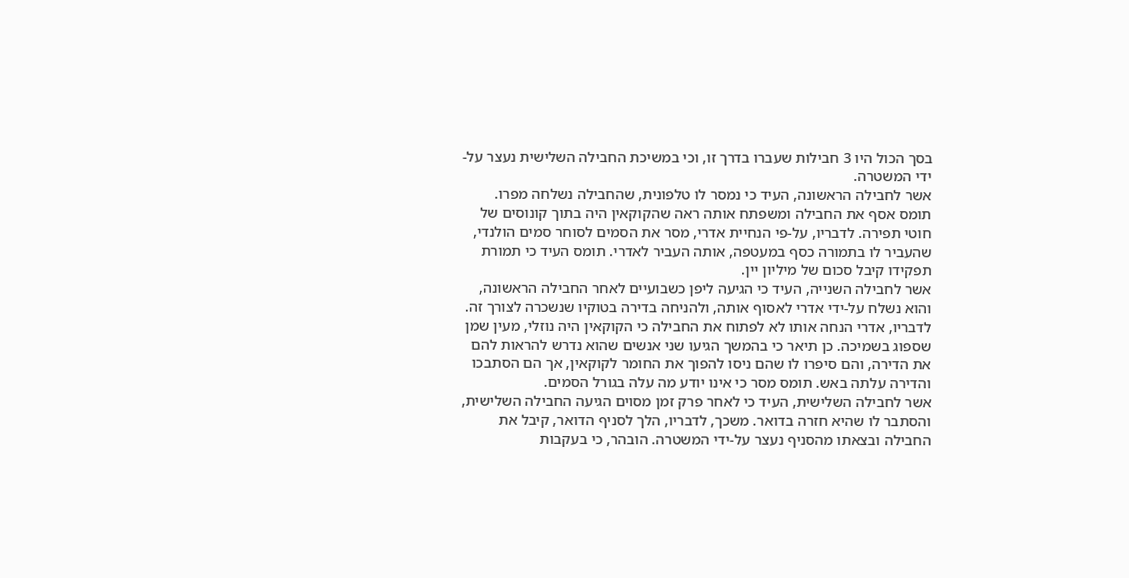בסך הכול היו 3 חבילות שעברו בדרך זו, וכי במשיכת החבילה השלישית נעצר על-ידי המשטרה.
אשר לחבילה הראשונה, העיד כי נמסר לו טלפונית, שהחבילה נשלחה מפרו. תומס אסף את החבילה ומשפתח אותה ראה שהקוקאין היה בתוך קונוסים של חוטי תפירה. לדבריו, על-פי הנחיית אדרי, מסר את הסמים לסוחר סמים הולנדי, שהעביר לו בתמורה כסף במעטפה, אותה העביר לאדרי. תומס העיד כי תמורת תפקידו קיבל סכום של מיליון יין.
אשר לחבילה השנייה, העיד כי הגיעה ליפן כשבועיים לאחר החבילה הראשונה, והוא נשלח על-ידי אדרי לאסוף אותה, ולהניחה בדירה בטוקיו שנשכרה לצורך זה. לדבריו, אדרי הנחה אותו לא לפתוח את החבילה כי הקוקאין היה נוזלי, מעין שמן שספוג בשמיכה. כן תיאר כי בהמשך הגיעו שני אנשים שהוא נדרש להראות להם את הדירה, והם סיפרו לו שהם ניסו להפוך את החומר לקוקאין, אך הם הסתבכו והדירה עלתה באש. תומס מסר כי אינו יודע מה עלה בגורל הסמים.
אשר לחבילה השלישית, העיד כי לאחר פרק זמן מסוים הגיעה החבילה השלישית, והסתבר לו שהיא חזרה בדואר. משכך, לדבריו, הלך לסניף הדואר, קיבל את החבילה ובצאתו מהסניף נעצר על-ידי המשטרה. הובהר, כי בעקבות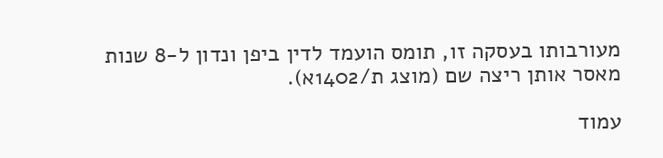מעורבותו בעסקה זו, תומס הועמד לדין ביפן ונדון ל-8 שנות מאסר אותן ריצה שם (מוצג ת/1402א).

עמוד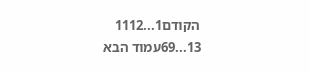הקודם1...1112
13...69עמוד הבא